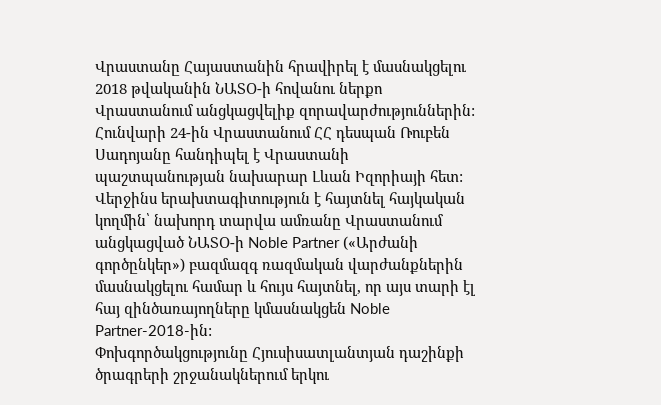Վրաստանը Հայաստանին հրավիրել է մասնակցելու 2018 թվականին ՆԱՏՕ-ի հովանու ներքո Վրաստանում անցկացվելիք զորավարժություններին: Հունվարի 24-ին Վրաստանում ՀՀ դեսպան Ռուբեն Սադոյանը հանդիպել է Վրաստանի պաշտպանության նախարար Լևան Իզորիայի հետ: Վերջինս երախտագիտություն է հայտնել հայկական կողմին՝ նախորդ տարվա ամռանը Վրաստանում անցկացված ՆԱՏՕ-ի Noble Partner («Արժանի գործընկեր») բազմազգ ռազմական վարժանքներին մասնակցելու համար և հույս հայտնել, որ այս տարի էլ հայ զինծառայողները կմասնակցեն Noble Partner-2018-ին:
Փոխգործակցությունը Հյուսիսատլանտյան դաշինքի ծրագրերի շրջանակներում երկու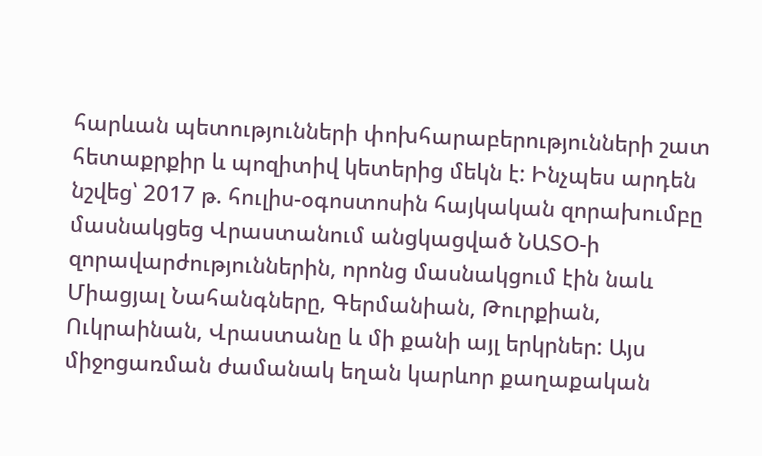հարևան պետությունների փոխհարաբերությունների շատ հետաքրքիր և պոզիտիվ կետերից մեկն է: Ինչպես արդեն նշվեց՝ 2017 թ. հուլիս-օգոստոսին հայկական զորախումբը մասնակցեց Վրաստանում անցկացված ՆԱՏՕ-ի զորավարժություններին, որոնց մասնակցում էին նաև Միացյալ Նահանգները, Գերմանիան, Թուրքիան, Ուկրաինան, Վրաստանը և մի քանի այլ երկրներ: Այս միջոցառման ժամանակ եղան կարևոր քաղաքական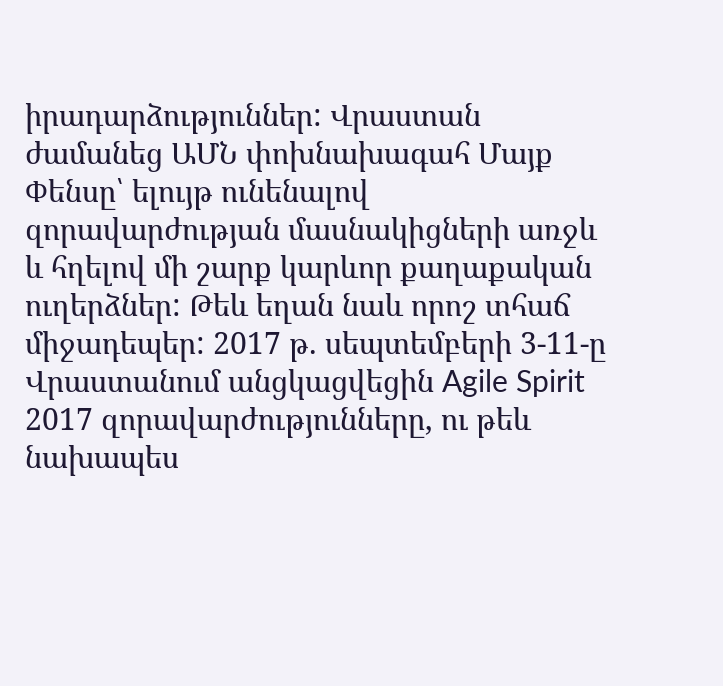իրադարձություններ: Վրաստան ժամանեց ԱՄՆ փոխնախագահ Մայք Փենսը՝ ելույթ ունենալով զորավարժության մասնակիցների առջև և հղելով մի շարք կարևոր քաղաքական ուղերձներ: Թեև եղան նաև որոշ տհաճ միջադեպեր: 2017 թ. սեպտեմբերի 3-11-ը Վրաստանում անցկացվեցին Agile Spirit 2017 զորավարժությունները, ու թեև նախապես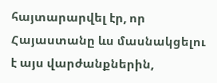հայտարարվել էր, որ Հայաստանը ևս մասնակցելու է այս վարժանքներին,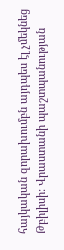հայկական զորախումբն այդպես էլ չմեկնեց Թբիլիսի: Վրաստանի պաշտպանության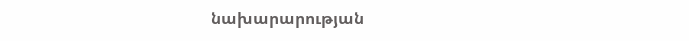նախարարության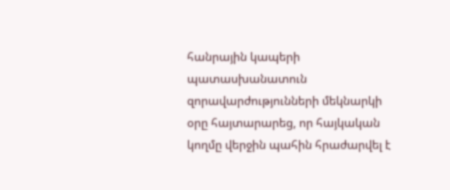հանրային կապերի պատասխանատուն զորավարժությունների մեկնարկի օրը հայտարարեց, որ հայկական կողմը վերջին պահին հրաժարվել է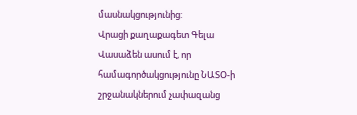մասնակցությունից:
Վրացի քաղաքագետ Գելա Վասաձեն ասում է, որ համագործակցությունը ՆԱՏՕ-ի շրջանակներում չափազանց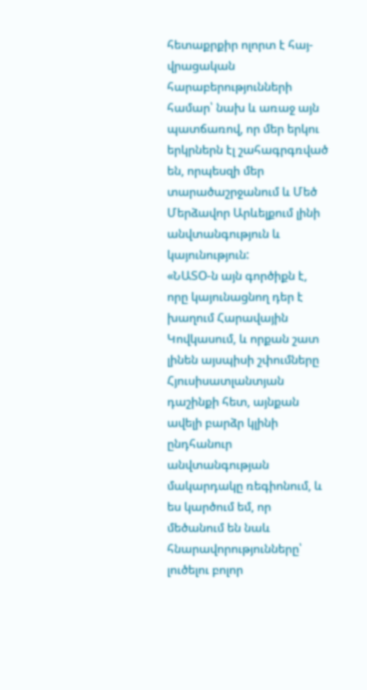հետաքրքիր ոլորտ է հայ-վրացական հարաբերությունների համար՝ նախ և առաջ այն պատճառով, որ մեր երկու երկրներն էլ շահագրգռված են, որպեսզի մեր տարածաշրջանում և Մեծ Մերձավոր Արևելքում լինի անվտանգություն և կայունություն:
«ՆԱՏՕ-ն այն գործիքն է, որը կայունացնող դեր է խաղում Հարավային Կովկասում, և որքան շատ լինեն այսպիսի շփումները Հյուսիսատլանտյան դաշինքի հետ, այնքան ավելի բարձր կլինի ընդհանուր անվտանգության մակարդակը ռեգիոնում, և ես կարծում եմ, որ մեծանում են նաև հնարավորությունները՝ լուծելու բոլոր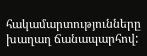հակամարտությունները խաղաղ ճանապարհով: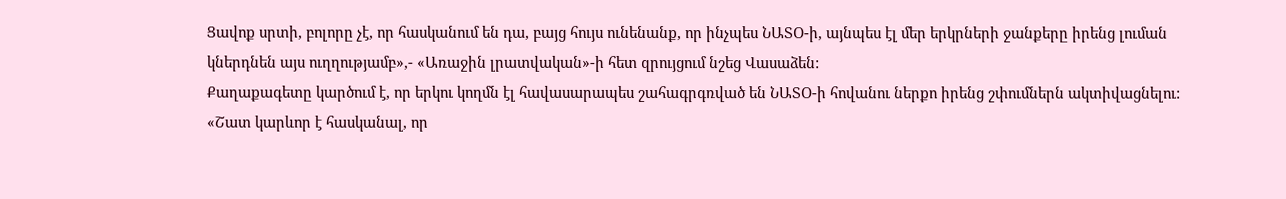Ցավոք սրտի, բոլորը չէ, որ հասկանում են դա, բայց հույս ունենանք, որ ինչպես ՆԱՏՕ-ի, այնպես էլ մեր երկրների ջանքերը իրենց լուման կներդնեն այս ուղղությամբ»,- «Առաջին լրատվական»-ի հետ զրույցում նշեց Վասաձեն:
Քաղաքագետը կարծում է, որ երկու կողմն էլ հավասարապես շահագրգռված են ՆԱՏՕ-ի հովանու ներքո իրենց շփումներն ակտիվացնելու:
«Շատ կարևոր է հասկանալ, որ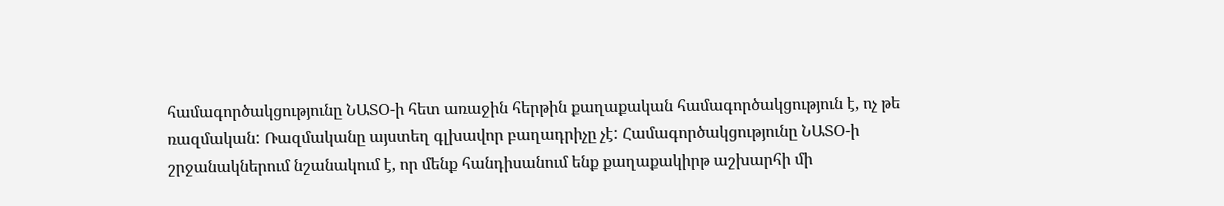համագործակցությունը ՆԱՏՕ-ի հետ առաջին հերթին քաղաքական համագործակցություն է, ոչ թե ռազմական: Ռազմականը այստեղ գլխավոր բաղադրիչը չէ: Համագործակցությունը ՆԱՏՕ-ի շրջանակներում նշանակում է, որ մենք հանդիսանում ենք քաղաքակիրթ աշխարհի մի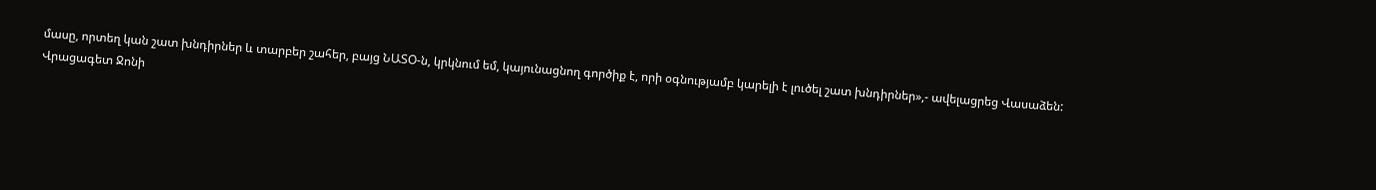մասը, որտեղ կան շատ խնդիրներ և տարբեր շահեր, բայց ՆԱՏՕ-ն, կրկնում եմ, կայունացնող գործիք է, որի օգնությամբ կարելի է լուծել շատ խնդիրներ»,- ավելացրեց Վասաձեն:
Վրացագետ Ջոնի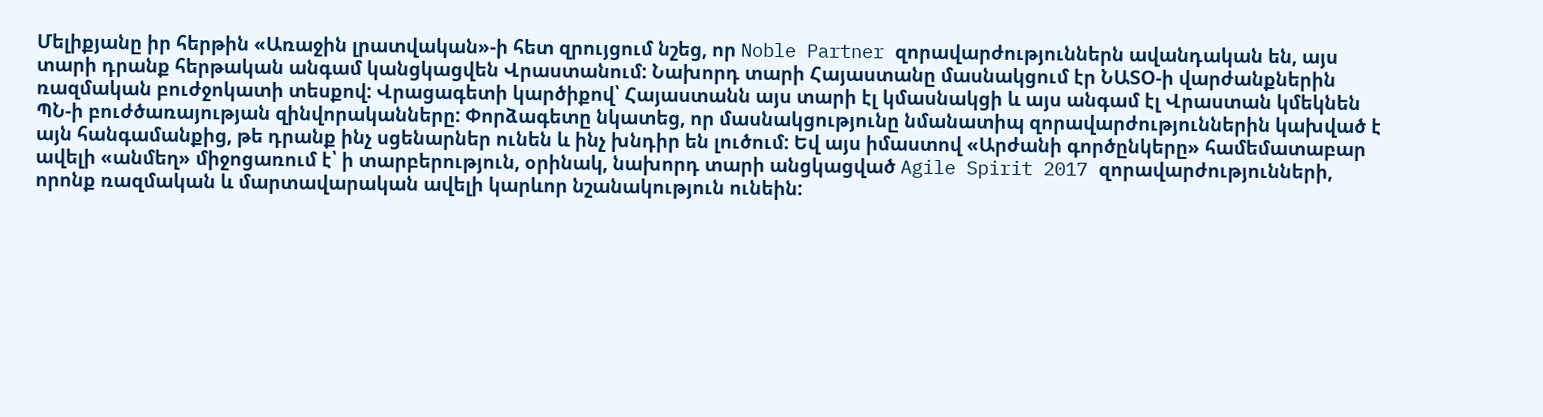Մելիքյանը իր հերթին «Առաջին լրատվական»-ի հետ զրույցում նշեց, որ Noble Partner զորավարժություններն ավանդական են, այս տարի դրանք հերթական անգամ կանցկացվեն Վրաստանում: Նախորդ տարի Հայաստանը մասնակցում էր ՆԱՏՕ-ի վարժանքներին ռազմական բուժջոկատի տեսքով: Վրացագետի կարծիքով՝ Հայաստանն այս տարի էլ կմասնակցի և այս անգամ էլ Վրաստան կմեկնեն ՊՆ-ի բուժծառայության զինվորականները: Փորձագետը նկատեց, որ մասնակցությունը նմանատիպ զորավարժություններին կախված է այն հանգամանքից, թե դրանք ինչ սցենարներ ունեն և ինչ խնդիր են լուծում: Եվ այս իմաստով «Արժանի գործընկերը» համեմատաբար ավելի «անմեղ» միջոցառում է՝ ի տարբերություն, օրինակ, նախորդ տարի անցկացված Agile Spirit 2017 զորավարժությունների, որոնք ռազմական և մարտավարական ավելի կարևոր նշանակություն ունեին: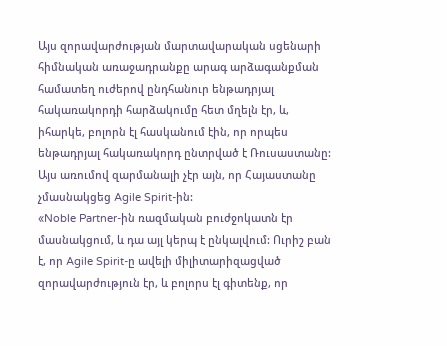Այս զորավարժության մարտավարական սցենարի հիմնական առաջադրանքը արագ արձագանքման համատեղ ուժերով ընդհանուր ենթադրյալ հակառակորդի հարձակումը հետ մղելն էր, և, իհարկե, բոլորն էլ հասկանում էին, որ որպես ենթադրյալ հակառակորդ ընտրված է Ռուսաստանը: Այս առումով զարմանալի չէր այն, որ Հայաստանը չմասնակցեց Agile Spirit-ին:
«Noble Partner-ին ռազմական բուժջոկատն էր մասնակցում, և դա այլ կերպ է ընկալվում: Ուրիշ բան է, որ Agile Spirit-ը ավելի միլիտարիզացված զորավարժություն էր, և բոլորս էլ գիտենք, որ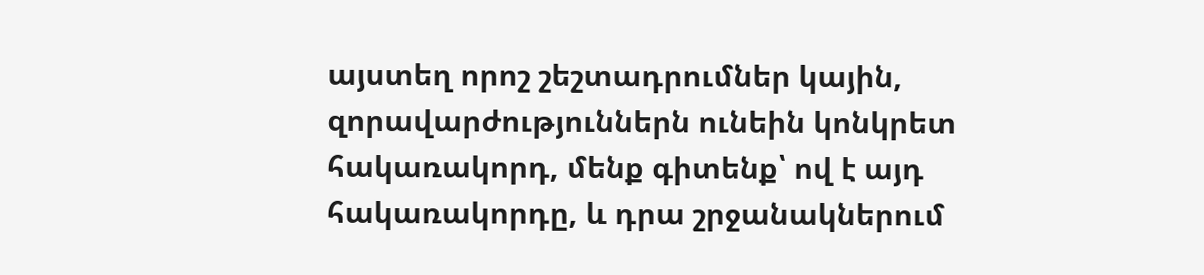այստեղ որոշ շեշտադրումներ կային, զորավարժություններն ունեին կոնկրետ հակառակորդ, մենք գիտենք՝ ով է այդ հակառակորդը, և դրա շրջանակներում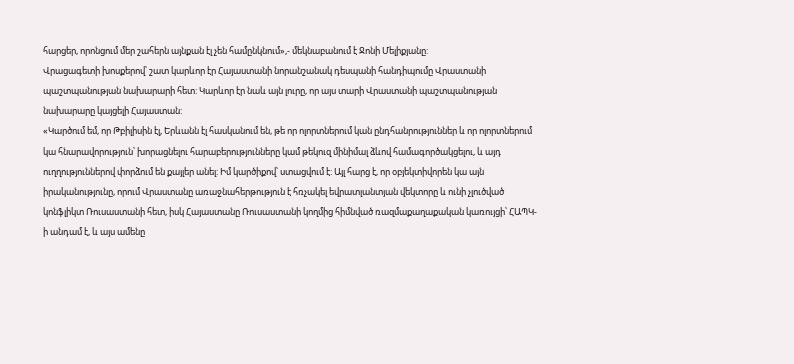հարցեր, որոնցում մեր շահերն այնքան էլ չեն համընկնում»,- մեկնաբանում է Ջոնի Մելիքյանը:
Վրացագետի խոսքերով՝ շատ կարևոր էր Հայաստանի նորանշանակ դեսպանի հանդիպումը Վրաստանի պաշտպանության նախարարի հետ: Կարևոր էր նաև այն լուրը, որ այս տարի Վրաստանի պաշտպանության նախարարը կայցելի Հայաստան:
«Կարծում եմ, որ Թբիլիսին էլ, Երևանն էլ հասկանում են, թե որ ոլորտներում կան ընդհանրություններ և որ ոլորտներում կա հնարավորություն՝ խորացնելու հարաբերությունները կամ թեկուզ մինիմալ ձևով համագործակցելու, և այդ ուղղություններով փորձում են քայլեր անել: Իմ կարծիքով՝ ստացվում է: Այլ հարց է, որ օբյեկտիվորեն կա այն իրականությունը, որում Վրաստանը առաջնահերթություն է հռչակել եվրատլանտյան վեկտորը և ունի չլուծված կոնֆլիկտ Ռուսաստանի հետ, իսկ Հայաստանը Ռուսաստանի կողմից հիմնված ռազմաքաղաքական կառույցի՝ ՀԱՊԿ-ի անդամ է, և այս ամենը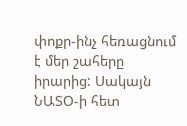փոքր-ինչ հեռացնում է մեր շահերը իրարից: Սակայն ՆԱՏՕ-ի հետ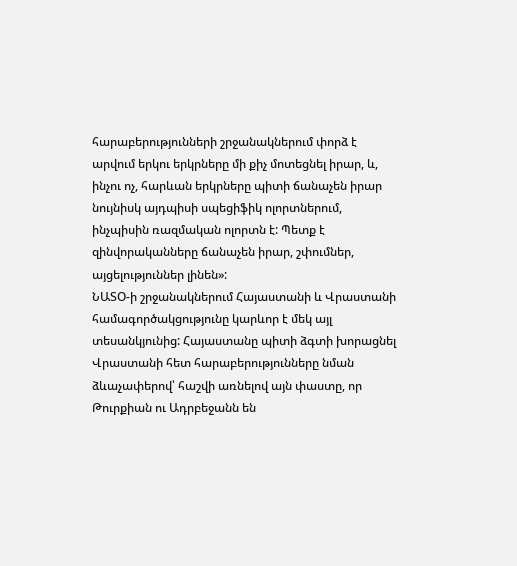հարաբերությունների շրջանակներում փորձ է արվում երկու երկրները մի քիչ մոտեցնել իրար, և, ինչու ոչ, հարևան երկրները պիտի ճանաչեն իրար նույնիսկ այդպիսի սպեցիֆիկ ոլորտներում, ինչպիսին ռազմական ոլորտն է: Պետք է զինվորականները ճանաչեն իրար, շփումներ, այցելություններ լինեն»:
ՆԱՏՕ-ի շրջանակներում Հայաստանի և Վրաստանի համագործակցությունը կարևոր է մեկ այլ տեսանկյունից: Հայաստանը պիտի ձգտի խորացնել Վրաստանի հետ հարաբերությունները նման ձևաչափերով՝ հաշվի առնելով այն փաստը, որ Թուրքիան ու Ադրբեջանն են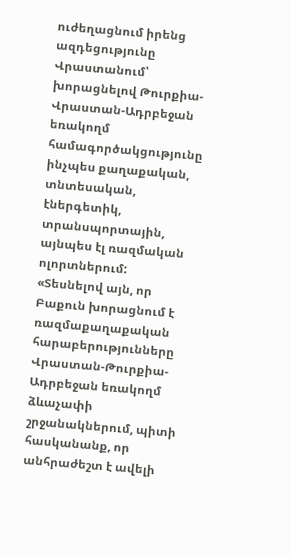ուժեղացնում իրենց ազդեցությունը Վրաստանում՝ խորացնելով Թուրքիա-Վրաստան-Ադրբեջան եռակողմ համագործակցությունը ինչպես քաղաքական, տնտեսական, էներգետիկ, տրանսպորտային, այնպես էլ ռազմական ոլորտներում:
«Տեսնելով այն, որ Բաքուն խորացնում է ռազմաքաղաքական հարաբերությունները Վրաստան-Թուրքիա-Ադրբեջան եռակողմ ձևաչափի շրջանակներում, պիտի հասկանանք, որ անհրաժեշտ է ավելի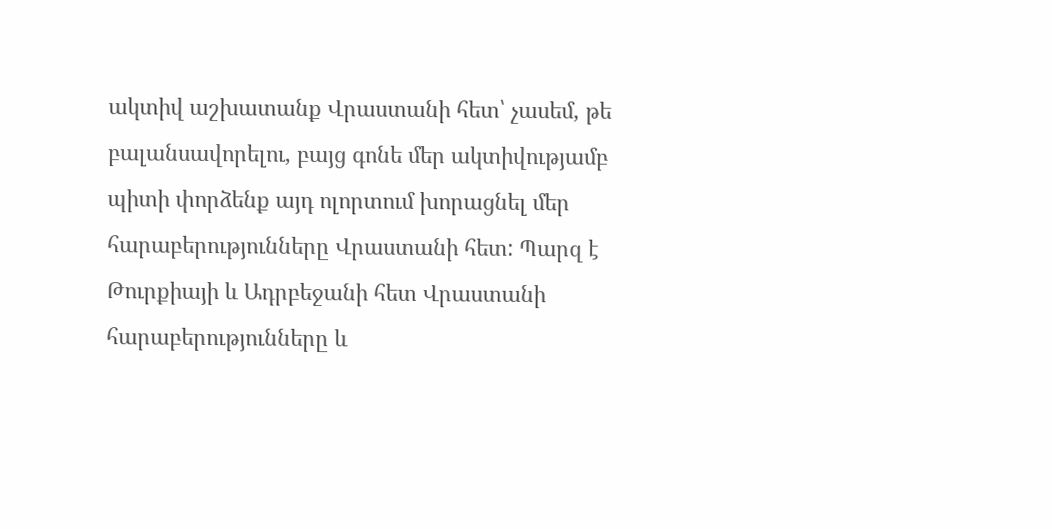ակտիվ աշխատանք Վրաստանի հետ՝ չասեմ, թե բալանսավորելու, բայց գոնե մեր ակտիվությամբ պիտի փորձենք այդ ոլորտում խորացնել մեր հարաբերությունները Վրաստանի հետ: Պարզ է Թուրքիայի և Ադրբեջանի հետ Վրաստանի հարաբերությունները և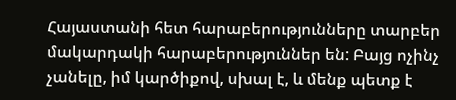Հայաստանի հետ հարաբերությունները տարբեր մակարդակի հարաբերություններ են: Բայց ոչինչ չանելը, իմ կարծիքով, սխալ է, և մենք պետք է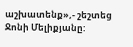աշխատենք»,- շեշտեց Ջոնի Մելիքյանը: